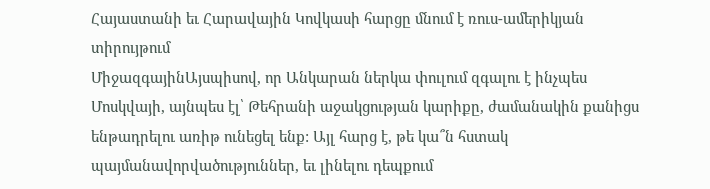Հայաստանի եւ Հարավային Կովկասի հարցը մնում է ռուս-ամերիկյան տիրույթում
ՄիջազգայինԱյսպիսով, որ Անկարան ներկա փուլում զգալու է ինչպես Մոսկվայի, այնպես էլ՝ Թեհրանի աջակցության կարիքը, ժամանակին քանիցս ենթադրելու առիթ ունեցել ենք: Այլ հարց է, թե կա՞ն հստակ պայմանավորվածություններ, եւ լինելու դեպքում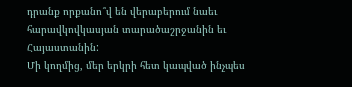դրանք որքանո՞վ են վերաբերում նաեւ հարավկովկասյան տարածաշրջանին եւ Հայաստանին:
Մի կողմից, մեր երկրի հետ կապված ինչպես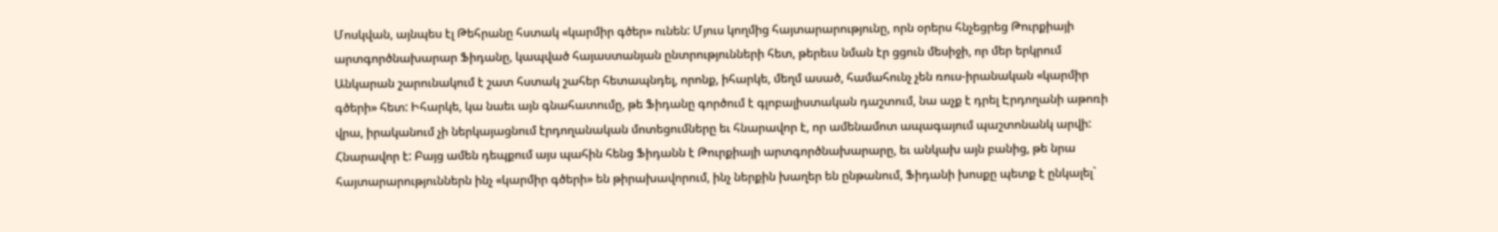Մոսկվան, այնպես էլ Թեհրանը հստակ «կարմիր գծեր» ունեն: Մյուս կողմից հայտարարությունը, որն օրերս հնչեցրեց Թուրքիայի արտգործնախարար Ֆիդանը, կապված հայաստանյան ընտրությունների հետ, թերեւս նման էր ցցուն մեսիջի, որ մեր երկրում Անկարան շարունակում է շատ հստակ շահեր հետապնդել, որոնք, իհարկե, մեղմ ասած, համահունչ չեն ռուս-իրանական «կարմիր գծերի» հետ: Իհարկե, կա նաեւ այն գնահատումը, թե Ֆիդանը գործում է գլոբալիստական դաշտում, նա աչք է դրել Էրդողանի աթոռի վրա, իրականում չի ներկայացնում էրդողանական մոտեցումները եւ հնարավոր է, որ ամենամոտ ապագայում պաշտոնանկ արվի: Հնարավոր է: Բայց ամեն դեպքում այս պահին հենց Ֆիդանն է Թուրքիայի արտգործնախարարը, եւ անկախ այն բանից, թե նրա հայտարարություններն ինչ «կարմիր գծերի» են թիրախավորում, ինչ ներքին խաղեր են ընթանում, Ֆիդանի խոսքը պետք է ընկալել`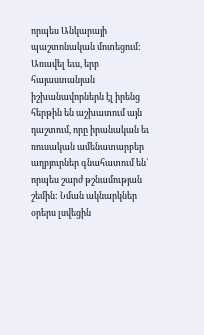որպես Անկարայի պաշտոնական մոտեցում:
Առավել եւս, երբ հայաստանյան իշխանավորներն էլ իրենց հերթին են աշխատում այն դաշտում, որը իրանական եւ ռուսական ամենատարբեր աղբյուրներ գնահատում են` որպես շարժ թշնամության շեմին: Նման ակնարկներ օրերս լսվեցին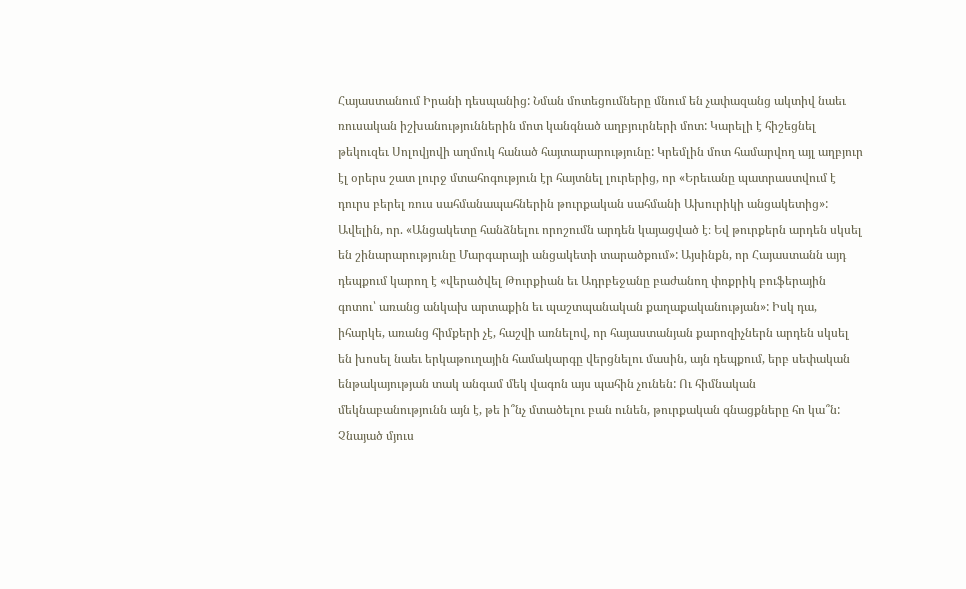Հայաստանում Իրանի դեսպանից: Նման մոտեցումները մնում են չափազանց ակտիվ նաեւ ռուսական իշխանություններին մոտ կանգնած աղբյուրների մոտ: Կարելի է հիշեցնել թեկուզեւ Սոլովյովի աղմուկ հանած հայտարարությունը: Կրեմլին մոտ համարվող այլ աղբյուր էլ օրերս շատ լուրջ մտահոգություն էր հայտնել լուրերից, որ «Երեւանը պատրաստվում է դուրս բերել ռուս սահմանապահներին թուրքական սահմանի Ախուրիկի անցակետից»: Ավելին, որ. «Անցակետը հանձնելու որոշումն արդեն կայացված է։ Եվ թուրքերն արդեն սկսել են շինարարությունը Մարգարայի անցակետի տարածքում»: Այսինքն, որ Հայաստանն այդ դեպքում կարող է «վերածվել Թուրքիան եւ Ադրբեջանը բաժանող փոքրիկ բուֆերային գոտու՝ առանց անկախ արտաքին եւ պաշտպանական քաղաքականության»: Իսկ դա, իհարկե, առանց հիմքերի չէ, հաշվի առնելով, որ հայաստանյան քարոզիչներն արդեն սկսել են խոսել նաեւ երկաթուղային համակարգը վերցնելու մասին, այն դեպքում, երբ սեփական ենթակայության տակ անգամ մեկ վագոն այս պահին չունեն: Ու հիմնական մեկնաբանությունն այն է, թե ի՞նչ մտածելու բան ունեն, թուրքական գնացքները հո կա՞ն:
Չնայած մյուս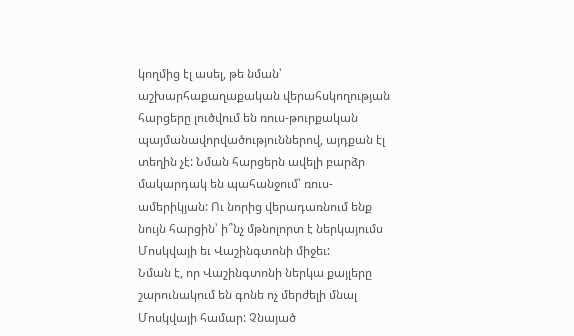կողմից էլ ասել, թե նման՝ աշխարհաքաղաքական վերահսկողության հարցերը լուծվում են ռուս-թուրքական պայմանավորվածություններով, այդքան էլ տեղին չէ: Նման հարցերն ավելի բարձր մակարդակ են պահանջում՝ ռուս-ամերիկյան: Ու նորից վերադառնում ենք նույն հարցին՝ ի՞նչ մթնոլորտ է ներկայումս Մոսկվայի եւ Վաշինգտոնի միջեւ:
Նման է, որ Վաշինգտոնի ներկա քայլերը շարունակում են գոնե ոչ մերժելի մնալ Մոսկվայի համար: Չնայած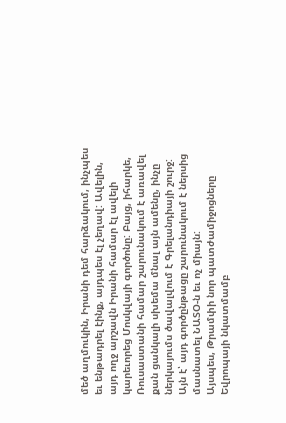մեծ աղմուկին, Իրանի դեմ հարձակում, ինչպես եւ ենթադրել էինք, այդպես էլ չեղավ: Ավելին, այդ ողջ արշավն Իրանի համար էլ ավելի կարեւորեց Մոսկվայի գործոնը: Բայց, իհարկե, Ռուսաստանի համար շարունակում է առավել քան ցանկալի սխեմա մնալ այն ամենը, ինչը ներկայումս ծավալվում է Գրելանդիայի շուրջ: Այն է՝ այդ գործընթացը շարունակում է ներսից մասնատել ՆԱՏՕ-ն եւ ոչ միայն:
Այսպես, Թրամփի նոր պատժամիջոցները Եվրոպայի նկատմամբ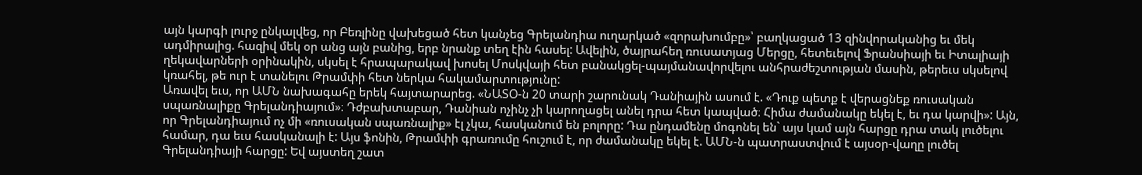այն կարգի լուրջ ընկալվեց, որ Բեռլինը վախեցած հետ կանչեց Գրելանդիա ուղարկած «զորախումբը»՝ բաղկացած 13 զինվորականից եւ մեկ ադմիրալից. հազիվ մեկ օր անց այն բանից, երբ նրանք տեղ էին հասել: Ավելին, ծայրահեղ ռուսատյաց Մերցը, հետեւելով Ֆրանսիայի եւ Իտալիայի ղեկավարների օրինակին, սկսել է հրապարակավ խոսել Մոսկվայի հետ բանակցել-պայմանավորվելու անհրաժեշտության մասին, թերեւս սկսելով կռահել, թե ուր է տանելու Թրամփի հետ ներկա հակամարտությունը:
Առավել եւս, որ ԱՄՆ նախագահը երեկ հայտարարեց. «ՆԱՏՕ-ն 20 տարի շարունակ Դանիային ասում է. «Դուք պետք է վերացնեք ռուսական սպառնալիքը Գրելանդիայում»։ Դժբախտաբար, Դանիան ոչինչ չի կարողացել անել դրա հետ կապված։ Հիմա ժամանակը եկել է, եւ դա կարվի»: Այն, որ Գրելանդիայում ոչ մի «ռուսական սպառնալիք» էլ չկա, հասկանում են բոլորը: Դա ընդամենը մոգոնել են` այս կամ այն հարցը դրա տակ լուծելու համար, դա եւս հասկանալի է: Այս ֆոնին, Թրամփի գրառումը հուշում է, որ ժամանակը եկել է. ԱՄՆ-ն պատրաստվում է այսօր-վաղը լուծել Գրելանդիայի հարցը: Եվ այստեղ շատ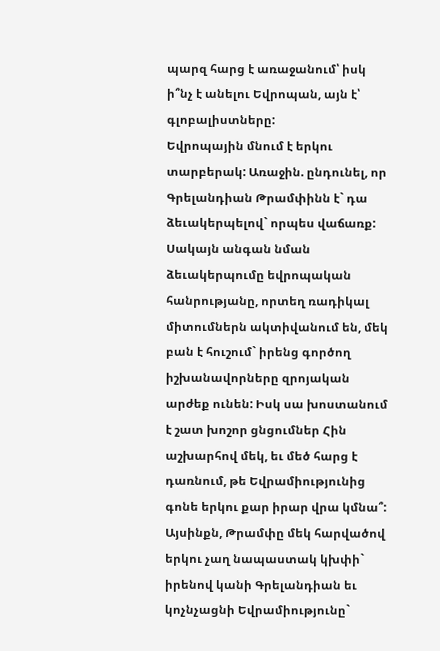պարզ հարց է առաջանում՝ իսկ ի՞նչ է անելու Եվրոպան, այն է՝ գլոբալիստները:
Եվրոպային մնում է երկու տարբերակ: Առաջին. ընդունել, որ Գրելանդիան Թրամփինն է` դա ձեւակերպելով` որպես վաճառք: Սակայն անգան նման ձեւակերպումը եվրոպական հանրությանը, որտեղ ռադիկալ միտումներն ակտիվանում են, մեկ բան է հուշում` իրենց գործող իշխանավորները զրոյական արժեք ունեն: Իսկ սա խոստանում է շատ խոշոր ցնցումներ Հին աշխարհով մեկ, եւ մեծ հարց է դառնում, թե Եվրամիությունից գոնե երկու քար իրար վրա կմնա՞: Այսինքն, Թրամփը մեկ հարվածով երկու չաղ նապաստակ կխփի` իրենով կանի Գրելանդիան եւ կոչնչացնի Եվրամիությունը`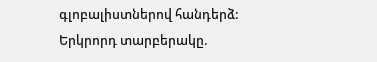գլոբալիստներով հանդերձ:
Երկրորդ տարբերակը.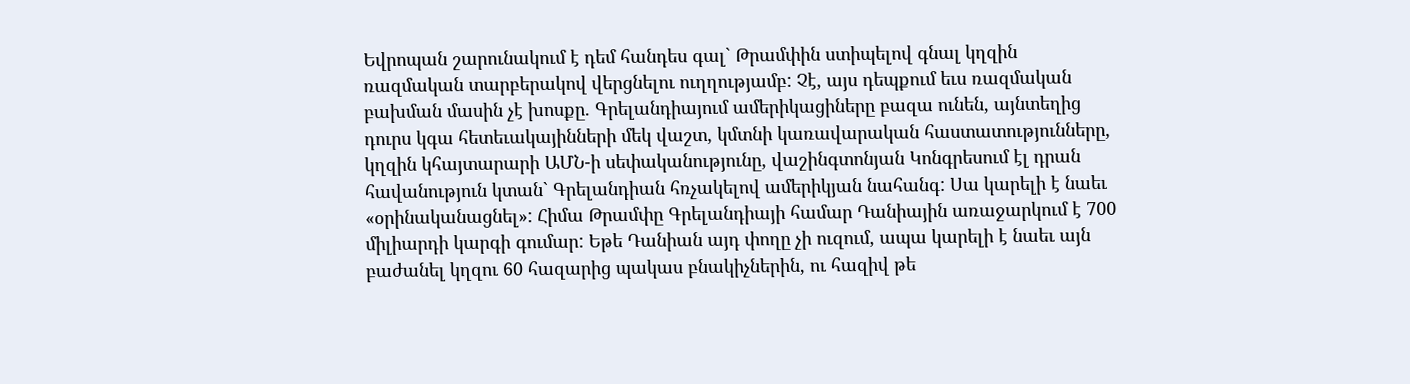Եվրոպան շարունակում է դեմ հանդես գալ` Թրամփին ստիպելով գնալ կղզին ռազմական տարբերակով վերցնելու ուղղությամբ: Չէ, այս դեպքում եւս ռազմական բախման մասին չէ խոսքը. Գրելանդիայում ամերիկացիները բազա ունեն, այնտեղից դուրս կգա հետեւակայինների մեկ վաշտ, կմտնի կառավարական հաստատությունները, կղզին կհայտարարի ԱՄՆ-ի սեփականությունը, վաշինգտոնյան Կոնգրեսում էլ դրան հավանություն կտան` Գրելանդիան հռչակելով ամերիկյան նահանգ: Սա կարելի է նաեւ «օրինականացնել»: Հիմա Թրամփը Գրելանդիայի համար Դանիային առաջարկում է 700 միլիարդի կարգի գումար: Եթե Դանիան այդ փողը չի ուզում, ապա կարելի է նաեւ այն բաժանել կղզու 60 հազարից պակաս բնակիչներին, ու հազիվ թե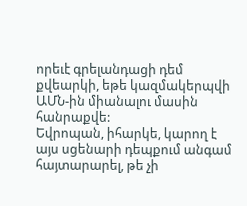որեւէ գրելանդացի դեմ քվեարկի, եթե կազմակերպվի ԱՄՆ-ին միանալու մասին հանրաքվե:
Եվրոպան, իհարկե, կարող է այս սցենարի դեպքում անգամ հայտարարել, թե չի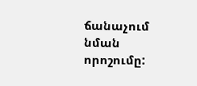ճանաչում նման որոշումը: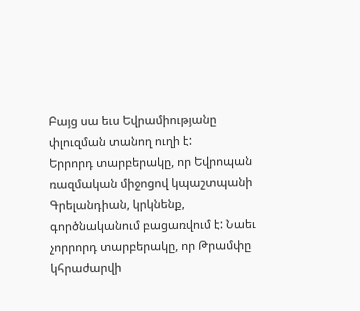Բայց սա եւս Եվրամիությանը փլուզման տանող ուղի է:
Երրորդ տարբերակը, որ Եվրոպան ռազմական միջոցով կպաշտպանի Գրելանդիան, կրկնենք, գործնականում բացառվում է: Նաեւ չորրորդ տարբերակը, որ Թրամփը կհրաժարվի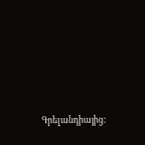Գրելանդիայից: